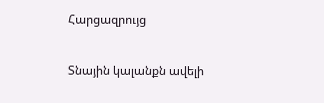Հարցազրույց

Տնային կալանքն ավելի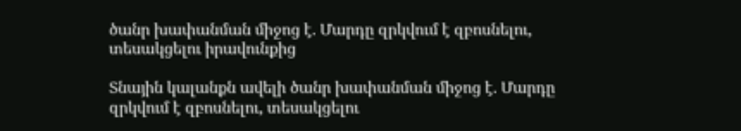ծանր խափանման միջոց է. Մարդը զրկվում է զբոսնելու, տեսակցելու իրավունքից

Տնային կալանքն ավելի ծանր խափանման միջոց է. Մարդը զրկվում է զբոսնելու, տեսակցելու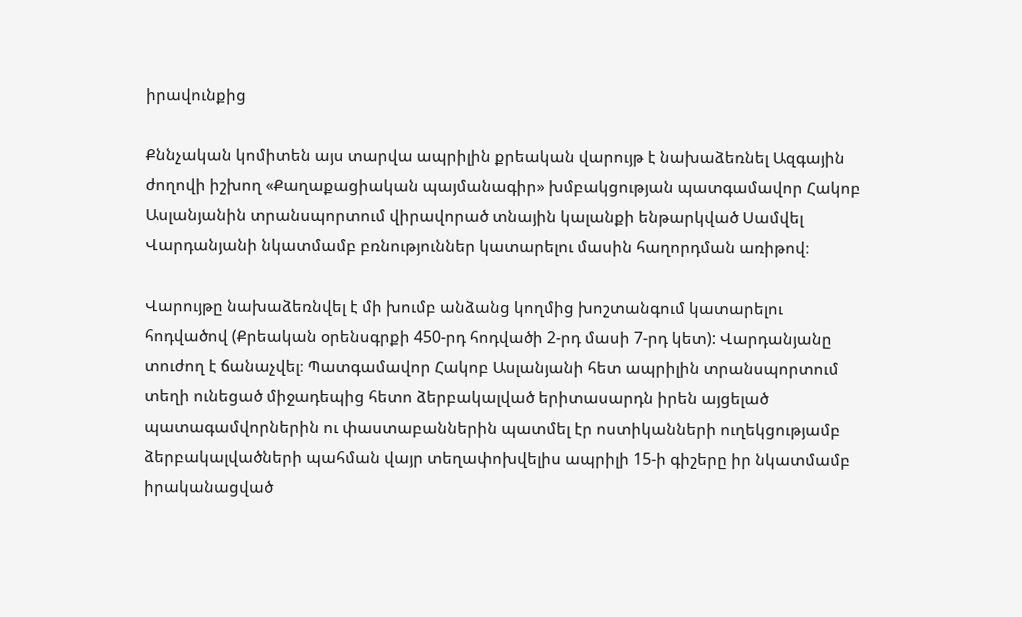իրավունքից

Քննչական կոմիտեն այս տարվա ապրիլին քրեական վարույթ է նախաձեռնել Ազգային ժողովի իշխող «Քաղաքացիական պայմանագիր» խմբակցության պատգամավոր Հակոբ Ասլանյանին տրանսպորտում վիրավորած տնային կալանքի ենթարկված Սամվել Վարդանյանի նկատմամբ բռնություններ կատարելու մասին հաղորդման առիթով։

Վարույթը նախաձեռնվել է մի խումբ անձանց կողմից խոշտանգում կատարելու հոդվածով (Քրեական օրենսգրքի 450-րդ հոդվածի 2-րդ մասի 7-րդ կետ): Վարդանյանը տուժող է ճանաչվել։ Պատգամավոր Հակոբ Ասլանյանի հետ ապրիլին տրանսպորտում տեղի ունեցած միջադեպից հետո ձերբակալված երիտասարդն իրեն այցելած պատագամվորներին ու փաստաբաններին պատմել էր ոստիկանների ուղեկցությամբ ձերբակալվածների պահման վայր տեղափոխվելիս ապրիլի 15-ի գիշերը իր նկատմամբ իրականացված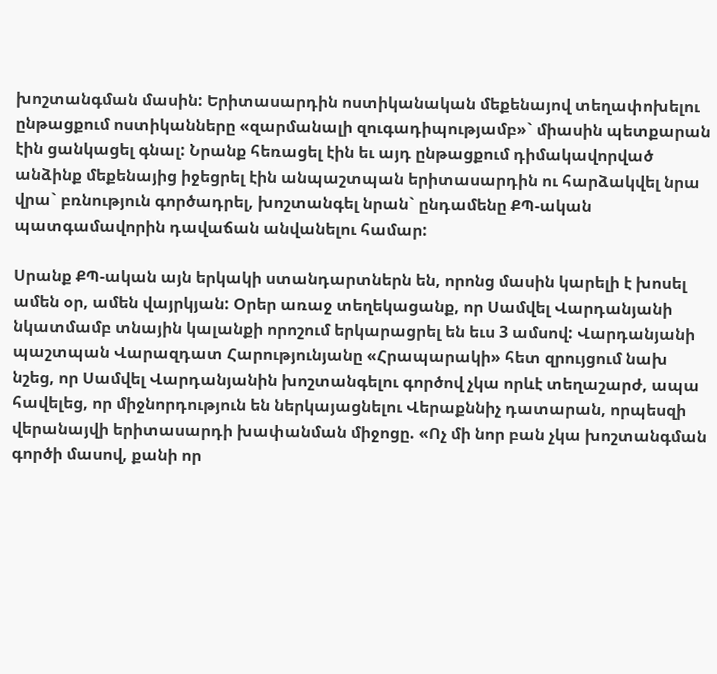խոշտանգման մասին: Երիտասարդին ոստիկանական մեքենայով տեղափոխելու ընթացքում ոստիկանները «զարմանալի զուգադիպությամբ»` միասին պետքարան էին ցանկացել գնալ: Նրանք հեռացել էին եւ այդ ընթացքում դիմակավորված անձինք մեքենայից իջեցրել էին անպաշտպան երիտասարդին ու հարձակվել նրա վրա` բռնություն գործադրել, խոշտանգել նրան` ընդամենը ՔՊ-ական պատգամավորին դավաճան անվանելու համար:

Սրանք ՔՊ-ական այն երկակի ստանդարտներն են, որոնց մասին կարելի է խոսել ամեն օր, ամեն վայրկյան: Օրեր առաջ տեղեկացանք, որ Սամվել Վարդանյանի նկատմամբ տնային կալանքի որոշում երկարացրել են եւս 3 ամսով: Վարդանյանի պաշտպան Վարազդատ Հարությունյանը «Հրապարակի» հետ զրույցում նախ նշեց, որ Սամվել Վարդանյանին խոշտանգելու գործով չկա որևէ տեղաշարժ, ապա հավելեց, որ միջնորդություն են ներկայացնելու Վերաքննիչ դատարան, որպեսզի վերանայվի երիտասարդի խափանման միջոցը. «Ոչ մի նոր բան չկա խոշտանգման գործի մասով, քանի որ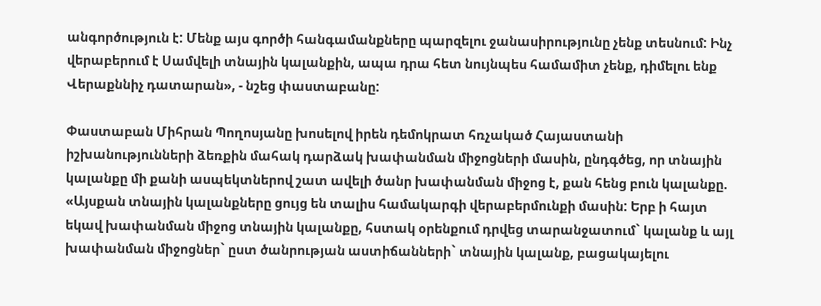անգործություն է: Մենք այս գործի հանգամանքները պարզելու ջանասիրությունը չենք տեսնում: Ինչ վերաբերում է Սամվելի տնային կալանքին, ապա դրա հետ նույնպես համամիտ չենք, դիմելու ենք Վերաքննիչ դատարան», - նշեց փաստաբանը:

Փաստաբան Միհրան Պողոսյանը խոսելով իրեն դեմոկրատ հռչակած Հայաստանի իշխանությունների ձեռքին մահակ դարձակ խափանման միջոցների մասին, ընդգծեց, որ տնային կալանքը մի քանի ասպեկտներով շատ ավելի ծանր խափանման միջոց է, քան հենց բուն կալանքը. «Այսքան տնային կալանքները ցույց են տալիս համակարգի վերաբերմունքի մասին: Երբ ի հայտ եկավ խափանման միջոց տնային կալանքը, հստակ օրենքում դրվեց տարանջատում` կալանք և այլ խափանման միջոցներ` ըստ ծանրության աստիճանների` տնային կալանք, բացակայելու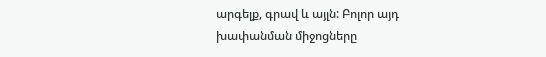արգելք, գրավ և այլն: Բոլոր այդ խափանման միջոցները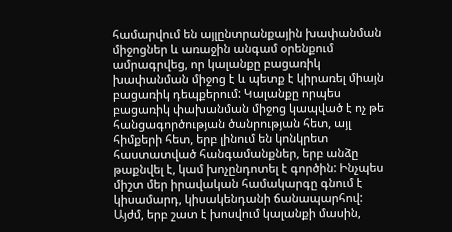համարվում են այլընտրանքային խափանման միջոցներ և առաջին անգամ օրենքում ամրագրվեց, որ կալանքը բացառիկ խափանման միջոց է և պետք է կիրառել միայն բացառիկ դեպքերում: Կալանքը որպես բացառիկ փախանման միջոց կապված է ոչ թե հանցագործության ծանրության հետ, այլ հիմքերի հետ, երբ լինում են կոնկրետ հաստատված հանգամանքներ, երբ անձը թաքնվել է, կամ խոչընդոտել է գործին: Ինչպես միշտ մեր իրավական համակարգը գնում է կիսամարդ, կիսակենդանի ճանապարհով: Այժմ, երբ շատ է խոսվում կալանքի մասին,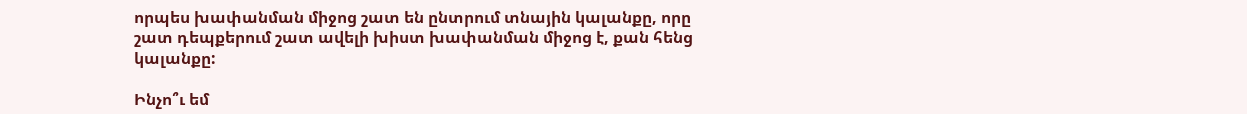որպես խափանման միջոց շատ են ընտրում տնային կալանքը, որը շատ դեպքերում շատ ավելի խիստ խափանման միջոց է, քան հենց կալանքը:

Ինչո՞ւ եմ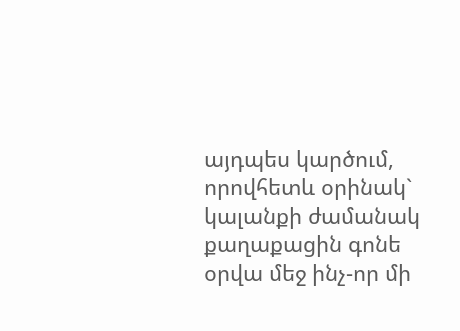այդպես կարծում, որովհետև օրինակ` կալանքի ժամանակ քաղաքացին գոնե օրվա մեջ ինչ-որ մի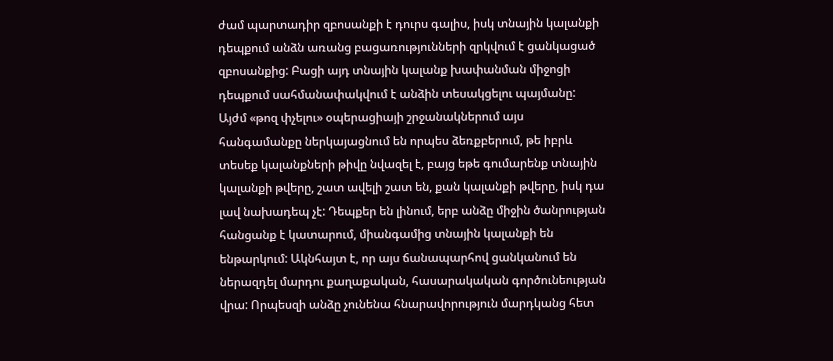ժամ պարտադիր զբոսանքի է դուրս գալիս, իսկ տնային կալանքի դեպքում անձն առանց բացառությունների զրկվում է ցանկացած զբոսանքից: Բացի այդ տնային կալանք խափանման միջոցի դեպքում սահմանափակվում է անձին տեսակցելու պայմանը: Այժմ «թոզ փչելու» օպերացիայի շրջանակներում այս հանգամանքը ներկայացնում են որպես ձեռքբերում, թե իբրև տեսեք կալանքների թիվը նվազել է, բայց եթե գումարենք տնային կալանքի թվերը, շատ ավելի շատ են, քան կալանքի թվերը, իսկ դա լավ նախադեպ չէ: Դեպքեր են լինում, երբ անձը միջին ծանրության հանցանք է կատարում, միանգամից տնային կալանքի են ենթարկում: Ակնհայտ է, որ այս ճանապարհով ցանկանում են ներազդել մարդու քաղաքական, հասարակական գործունեության վրա: Որպեսզի անձը չունենա հնարավորություն մարդկանց հետ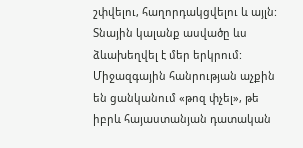շփվելու, հաղորդակցվելու և այլն: Տնային կալանք ասվածը ևս ձևախեղվել է մեր երկրում: Միջազգային հանրության աչքին են ցանկանում «թոզ փչել», թե իբրև հայաստանյան դատական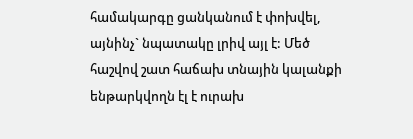համակարգը ցանկանում է փոխվել, այնինչ` նպատակը լրիվ այլ է: Մեծ հաշվով շատ հաճախ տնային կալանքի ենթարկվողն էլ է ուրախ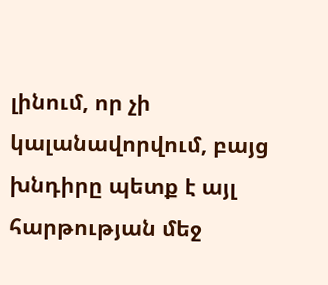լինում, որ չի կալանավորվում, բայց խնդիրը պետք է այլ հարթության մեջ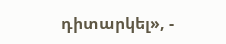դիտարկել», -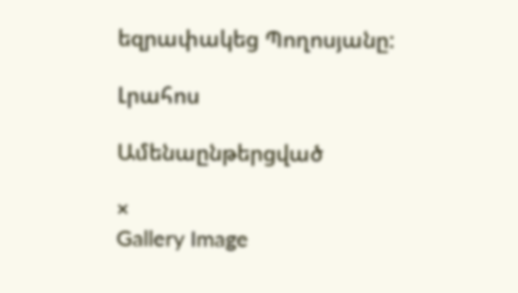եզրափակեց Պողոսյանը:

Լրահոս

Ամենաընթերցված

×
Gallery Image